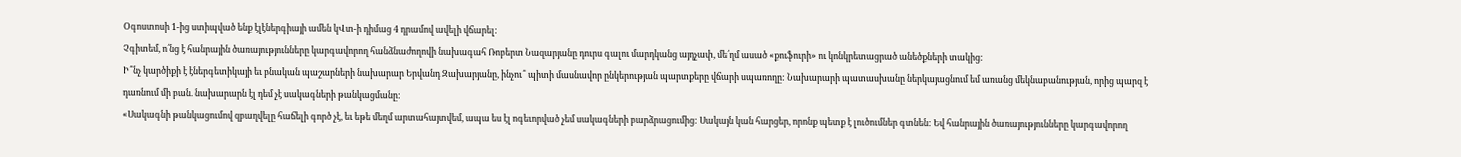Օգոստոսի 1-ից ստիպված ենք էլէներգիայի ամեն կՎտ-ի դիմաց 4 դրամով ավելի վճարել:
Չգիտեմ, ո՛նց է հանրային ծառայությունները կարգավորող հանձնաժողովի նախագահ Ռոբերտ Նազարյանը դուրս գալու մարդկանց այդչափ, մե՛ղմ ասած «քուֆուրի» ու կոնկրետացրած անեծքների տակից:
Ի՞նչ կարծիքի է էներգետիկայի եւ բնական պաշարների նախարար Երվանդ Զախարյանը, ինչու՞ պիտի մասնավոր ընկերության պարտքերը վճարի սպառողը: Նախարարի պատասխանը ներկայացնում եմ առանց մեկնաբանության, որից պարզ է դառնում մի բան. նախարարն էլ դեմ չէ սակագների թանկացմանը:
«Սակագնի թանկացումով զբաղվելը հաճելի գործ չէ, եւ եթե մեղմ արտահայտվեմ, ապա ես էլ ոգեւորված չեմ սակագների բարձրացումից: Սակայն կան հարցեր, որոնք պետք է լուծումներ գտնեն: Եվ հանրային ծառայությունները կարգավորող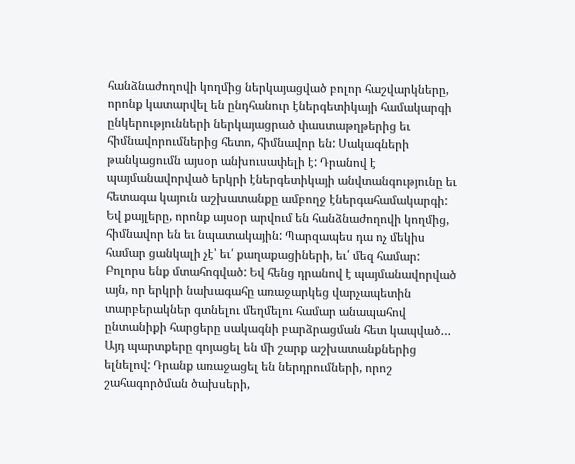հանձնաժողովի կողմից ներկայացված բոլոր հաշվարկները, որոնք կատարվել են ընդհանուր էներգետիկայի համակարգի ընկերությունների ներկայացրած փաստաթղթերից եւ հիմնավորումներից հետո, հիմնավոր են: Սակագների թանկացումն այսօր անխուսափելի է: Դրանով է պայմանավորված երկրի էներգետիկայի անվտանգությունը եւ հետագա կայուն աշխատանքը ամբողջ էներգահամակարգի: Եվ քայլերը, որոնք այսօր արվում են հանձնաժողովի կողմից, հիմնավոր են եւ նպատակային: Պարզապես դա ոչ մեկիս համար ցանկալի չէ՝ եւ՛ քաղաքացիների, եւ՛ մեզ համար: Բոլորս ենք մտահոգված: Եվ հենց դրանով է պայմանավորված այն, որ երկրի նախագահը առաջարկեց վարչապետին տարբերակներ գտնելու մեղմելու համար անապահով ընտանիքի հարցերը սակագնի բարձրացման հետ կապված… Այդ պարտքերը գոյացել են մի շարք աշխատանքներից ելնելով: Դրանք առաջացել են ներդրումների, որոշ շահագործման ծախսերի,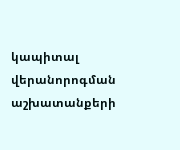կապիտալ վերանորոգման աշխատանքերի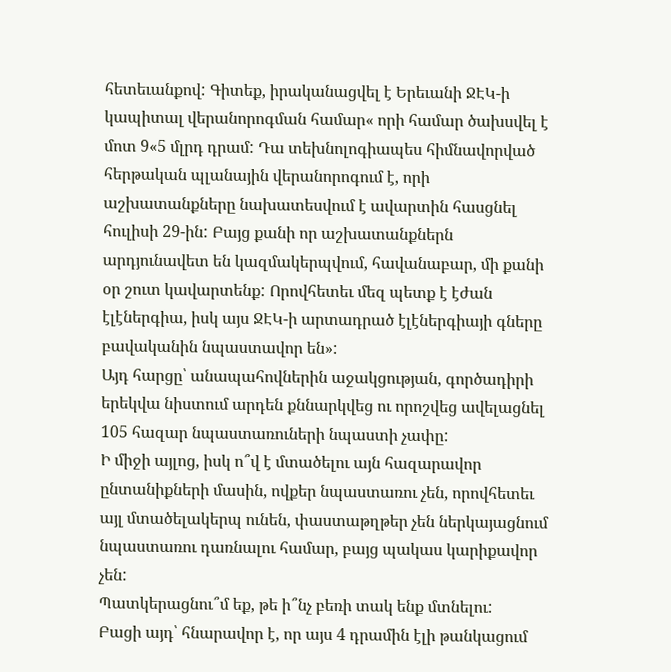հետեւանքով: Գիտեք, իրականացվել է Երեւանի ՋԷԿ-ի կապիտալ վերանորոգման համար« որի համար ծախսվել է մոտ 9«5 մլրդ դրամ: Դա տեխնոլոգիապես հիմնավորված հերթական պլանային վերանորոգում է, որի աշխատանքները նախատեսվում է ավարտին հասցնել հուլիսի 29-ին: Բայց քանի որ աշխատանքներն արդյունավետ են կազմակերպվում, հավանաբար, մի քանի օր շուտ կավարտենք: Որովհետեւ մեզ պետք է էժան էլէներգիա, իսկ այս ՋԷԿ-ի արտադրած էլէներգիայի գները բավականին նպաստավոր են»:
Այդ հարցը՝ անապահովներին աջակցության, գործադիրի երեկվա նիստում արդեն քննարկվեց ու որոշվեց ավելացնել 105 հազար նպաստառուների նպաստի չափը:
Ի միջի այլոց, իսկ ո՞վ է մտածելու այն հազարավոր ընտանիքների մասին, ովքեր նպաստառու չեն, որովհետեւ այլ մտածելակերպ ունեն, փաստաթղթեր չեն ներկայացնում նպաստառու դառնալու համար, բայց պակաս կարիքավոր չեն:
Պատկերացնու՞մ եք, թե ի՞նչ բեռի տակ ենք մտնելու:
Բացի այդ՝ հնարավոր է, որ այս 4 դրամին էլի թանկացում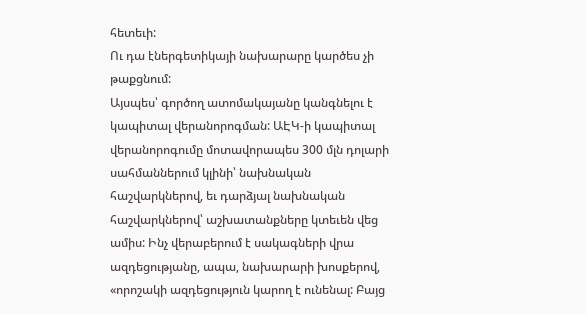հետեւի:
Ու դա էներգետիկայի նախարարը կարծես չի թաքցնում:
Այսպես՝ գործող ատոմակայանը կանգնելու է կապիտալ վերանորոգման: ԱԷԿ-ի կապիտալ վերանորոգումը մոտավորապես 300 մլն դոլարի սահմաններում կլինի՝ նախնական հաշվարկներով, եւ դարձյալ նախնական հաշվարկներով՝ աշխատանքները կտեւեն վեց ամիս: Ինչ վերաբերում է սակագների վրա ազդեցությանը, ապա, նախարարի խոսքերով, «որոշակի ազդեցություն կարող է ունենալ: Բայց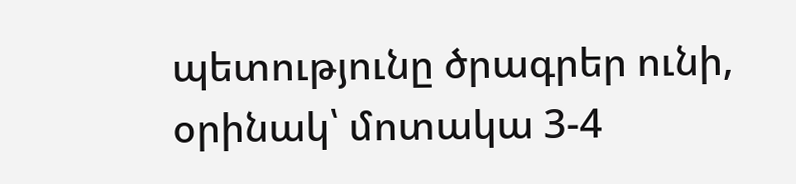պետությունը ծրագրեր ունի, օրինակ՝ մոտակա 3-4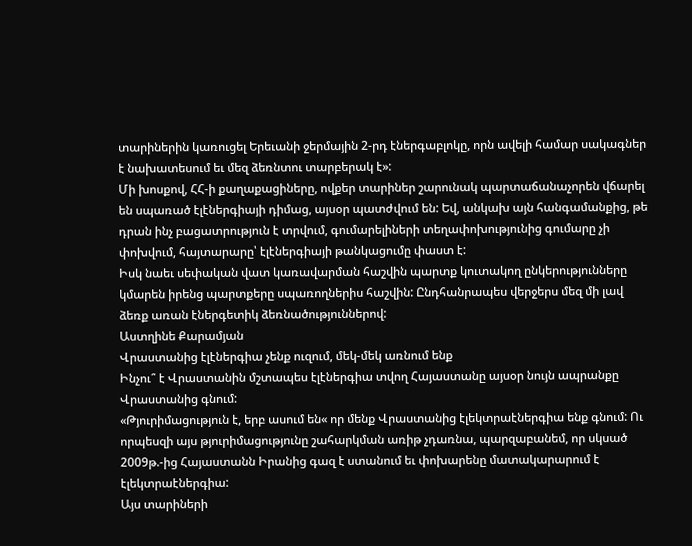տարիներին կառուցել Երեւանի ջերմային 2-րդ էներգաբլոկը, որն ավելի համար սակագներ է նախատեսում եւ մեզ ձեռնտու տարբերակ է»:
Մի խոսքով, ՀՀ-ի քաղաքացիները, ովքեր տարիներ շարունակ պարտաճանաչորեն վճարել են սպառած էլէներգիայի դիմաց, այսօր պատժվում են: Եվ, անկախ այն հանգամանքից, թե դրան ինչ բացատրություն է տրվում, գումարելիների տեղափոխությունից գումարը չի փոխվում, հայտարարը՝ էլէներգիայի թանկացումը փաստ է:
Իսկ նաեւ սեփական վատ կառավարման հաշվին պարտք կուտակող ընկերությունները կմարեն իրենց պարտքերը սպառողներիս հաշվին: Ընդհանրապես վերջերս մեզ մի լավ ձեռք առան էներգետիկ ձեռնածություններով:
Աստղինե Քարամյան
Վրաստանից էլէներգիա չենք ուզում, մեկ-մեկ առնում ենք
Ինչու՞ է Վրաստանին մշտապես էլէներգիա տվող Հայաստանը այսօր նույն ապրանքը Վրաստանից գնում:
«Թյուրիմացություն է, երբ ասում են« որ մենք Վրաստանից էլեկտրաէներգիա ենք գնում: Ու որպեսզի այս թյուրիմացությունը շահարկման առիթ չդառնա, պարզաբանեմ, որ սկսած 2009թ.-ից Հայաստանն Իրանից գազ է ստանում եւ փոխարենը մատակարարում է էլեկտրաէներգիա:
Այս տարիների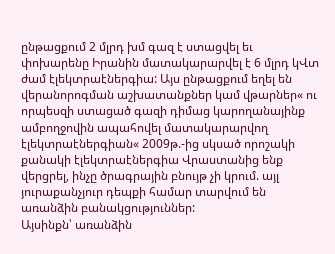ընթացքում 2 մլրդ խմ գազ է ստացվել եւ փոխարենը Իրանին մատակարարվել է 6 մլրդ կՎտ ժամ էլեկտրաէներգիա: Այս ընթացքում եղել են վերանորոգման աշխատանքներ կամ վթարներ« ու որպեսզի ստացած գազի դիմաց կարողանայինք ամբողջովին ապահովել մատակարարվող էլեկտրաէներգիան« 2009թ.-ից սկսած որոշակի քանակի էլեկտրաէներգիա Վրաստանից ենք վերցրել, ինչը ծրագրային բնույթ չի կրում. այլ յուրաքանչյուր դեպքի համար տարվում են առանձին բանակցություններ:
Այսինքն՝ առանձին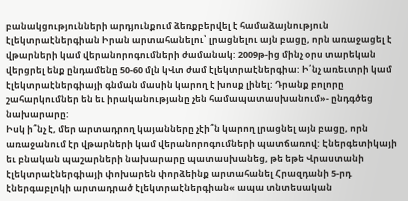բանակցությունների արդյունքում ձեռքբերվել է համաձայնություն էլեկտրաէներգիան Իրան արտահանելու՝ լրացնելու այն բացը, որն առաջացել է վթարների կամ վերանորոգումների ժամանակ: 2009թ-ից մինչ օրս տարեկան վերցրել ենք ընդամենը 50-60 մլն կՎտ ժամ էլեկտրաէներգիա: Ի՛նչ առեւտրի կամ էլեկտրաէներգիայի գնման մասին կարող է խոսք լինել: Դրանք բոլորը շահարկումներ են եւ իրականությանը չեն համապատասխանում»- ընդգծեց նախարարը:
Իսկ ի՞նչ է, մեր արտադրող կայանները չէի՞ն կարող լրացնել այն բացը, որն առաջանում էր վթարների կամ վերանորոգումների պատճառով: Էներգետիկայի եւ բնական պաշարների նախարարը պատասխանեց, թե եթե Վրաստանի էլեկտրաէներգիայի փոխարեն փորձեինք արտահանել Հրազդանի 5-րդ էներգաբլոկի արտադրած էլեկտրաէներգիան« ապա տնտեսական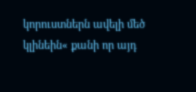կորուստներն ավելի մեծ կլինեին« քանի որ այդ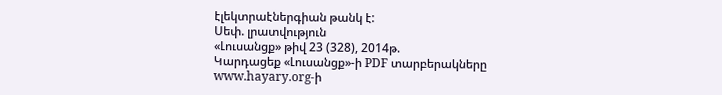էլեկտրաէներգիան թանկ է:
Սեփ. լրատվություն
«Լուսանցք» թիվ 23 (328), 2014թ.
Կարդացեք «Լուսանցք»-ի PDF տարբերակները www.hayary.org-ի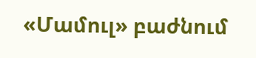«Մամուլ» բաժնում